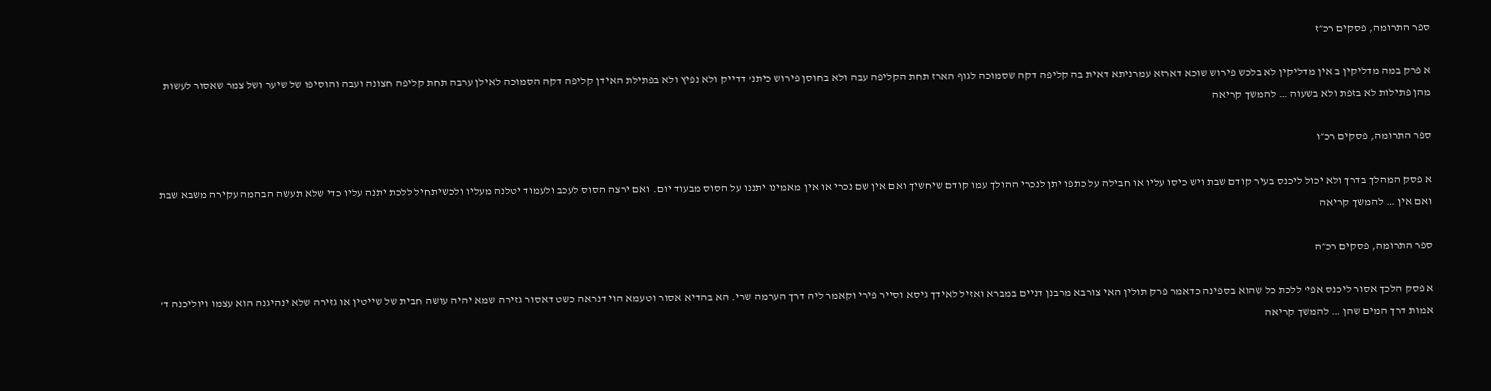ספר התרומה, פסקים רכ״ז

א פרק במה מדליקין ב אין מדליקין לא בלכש פירוש שוכא דארזא עמרניתא דאית בה קליפה דקה שסמוכה לגוף הארז תחת הקליפה עבה ולא בחוסן פירוש כיתנ' דדייק ולא נפיץ ולא בפתילת האידן קליפה דקה הסמוכה לאילן ערבה תחת קליפה חצונה ועבה והוסיפו של שיער ושל צמר שאסור לעשות מהן פתילות לא בזפת ולא בשעוה … להמשך קריאה

ספר התרומה, פסקים רכ״ו

א פסק המהלך בדרך ולא יכול ליכנס בעיר קודם שבת ויש כיסו עליו או חבילה על כתפו יתן לנכרי ההולך עמו קודם שיחשיך ואם אין שם נכרי או אין מאמינו יתננו על הסוס מבעוד יום. ואם ירצה הסוס לעכב ולעמוד יטלנה מעליו ולכשיתחיל ללכת יתנה עליו כדי שלא תעשה הבהמה עקירה משבא שבת ואם אין … להמשך קריאה

ספר התרומה, פסקים רכ״ה

א פסק הלכך אסור ליכנס אפי' ללכת כל שהוא בספינה כדאמר פרק תולין האי צורבא מרבנן דניים במברא ואזיל לאידך גיסא וסייר פירי וקאמר ליה דרך הערמה שרי. הא בהדיא אסור וטעמא הוי דנראה כשט דאסור גזירה שמא יהיה עושה חבית של שייטין או גזירה שלא ינהיגנה הוא עצמו ויוליכנה ד' אמות דרך המים שהן … להמשך קריאה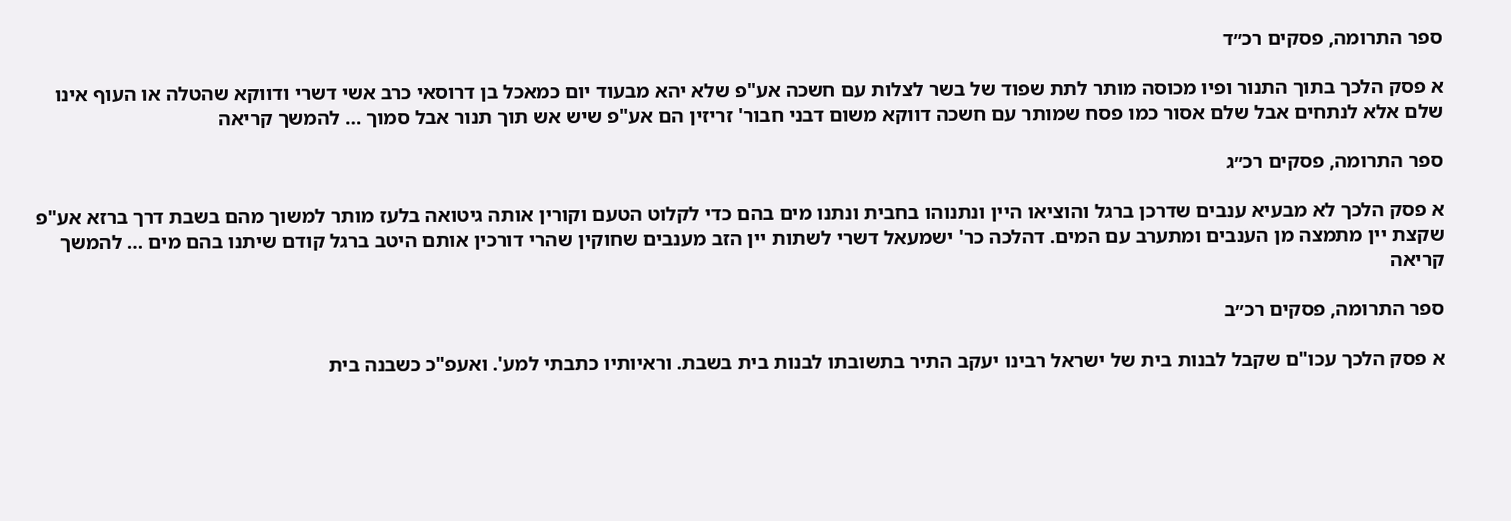ספר התרומה, פסקים רכ״ד

א פסק הלכך בתוך התנור ופיו מכוסה מותר לתת שפוד של בשר לצלות עם חשכה אע"פ שלא יהא מבעוד יום כמאכל בן דרוסאי כרב אשי דשרי ודווקא שהטלה או העוף אינו שלם אלא לנתחים אבל שלם אסור כמו פסח שמותר עם חשכה דווקא משום דבני חבור' זריזין הם אע"פ שיש אש תוך תנור אבל סמוך … להמשך קריאה

ספר התרומה, פסקים רכ״ג

א פסק הלכך לא מבעיא ענבים שדרכן ברגל והוציאו היין ונתנוהו בחבית ונתנו מים בהם כדי לקלוט הטעם וקורין אותה גיטואה בלעז מותר למשוך מהם בשבת דרך ברזא אע"פ שקצת יין מתמצה מן הענבים ומתערב עם המים. דהלכה כר' ישמעאל דשרי לשתות יין הזב מענבים שחוקין שהרי דורכין אותם היטב ברגל קודם שיתנו בהם מים … להמשך קריאה

ספר התרומה, פסקים רכ״ב

א פסק הלכך עכו"ם שקבל לבנות בית של ישראל רבינו יעקב התיר בתשובתו לבנות בית בשבת. וראיותיו כתבתי למע'. ואעפ"כ כשבנה בית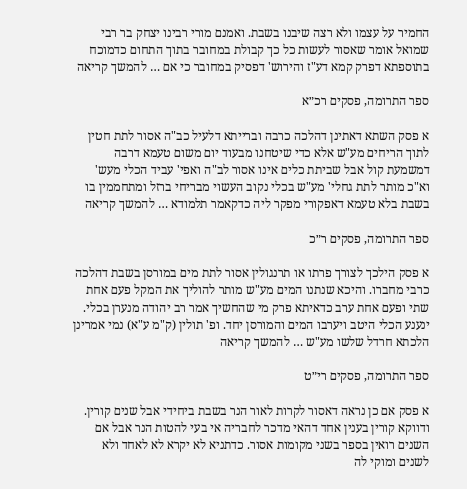החמיר על עצמו ולא רצה שיבנו בשבת. ואמנם מורי רבינו יצחק בר רבי שמואל אומר שאסור לעשות כל כך קבולת במחובר בתוך התחום כדמוכח בתוספתא דפרק קמא דע"ז והירוש' דפסיק במחובר כי אם … להמשך קריאה

ספר התרומה, פסקים רכ״א

א פסק השתא דאתינן דהלכה כרבה וברייתא דלעיל כב"ה אסור לתת חטין לתוך הריחים מע"ש אלא כדי שיטחנו מבעוד יום משום טעמא דרבה דמשמעת קול אבל שביתת כלים אינו אסור לב"ה ואפי' עביד הכלי מעש' וא"כ מותר לתת גחלי' מע"ש בכלי נקוב העשוי מבריחי ברזל ומתחממין בו בשבת בלא טעמא דאפקורי מפקר ליה כדקאמר תלמודא … להמשך קריאה

ספר התרומה, פסקים ר״כ

א פסק הילכך לצורך פרתו או תרנגולין אסור לתת מים במורסן בשבת דהלכה כרבי מחברו. והיכא שנתנו המים מע"ש מותר להוליך את המקל פעם אחת שתי ופעם אחת ערב כדאיתא פרק מי שהחשיך אמר רב יהודה מנערן בכלי. ינענע הכלי היטב ויערבו המים והמורסן יחד. ופ' תולין (ק"מ ע"א) נמי אמרינן הלכתא חרדל שלשו מע"ש … להמשך קריאה

ספר התרומה, פסקים רי״ט

א פסק אם כן נראה דאסור לקרות לאור הנר בשבת ביחידי אבל שנים קורין. ודווקא קורין בענין אחד דהאי מדכר לחבריה אי בעי להטות הנר אבל אם השנים רואין בספר בשני מקומות אסור. כדתניא לא יקרא לא לאחד ולא לשנים ומוקי לה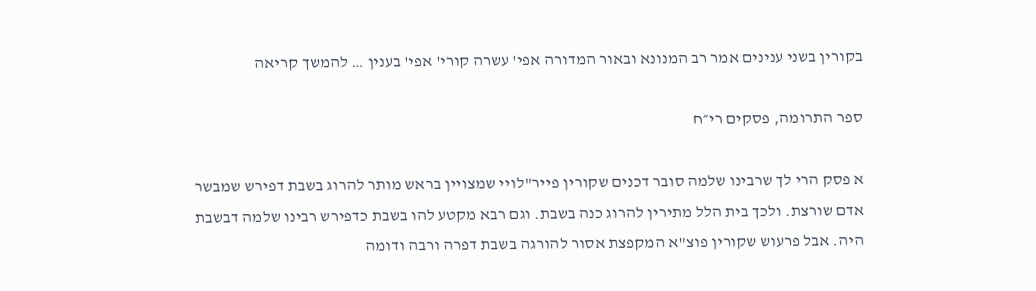בקורין בשני ענינים אמר רב המנונא ובאור המדורה אפי' עשרה קורי' אפי' בענין … להמשך קריאה

ספר התרומה, פסקים רי״ח

א פסק הרי לך שרבינו שלמה סובר דכנים שקורין פייר"לויי שמצויין בראש מותר להרוג בשבת דפירש שמבשר אדם שורצת. ולכך בית הלל מתירין להרוג כנה בשבת. וגם רבא מקטע להו בשבת כדפירש רבינו שלמה דבשבת היה. אבל פרעוש שקורין פוצ"א המקפצת אסור להורגה בשבת דפרה ורבה ודומה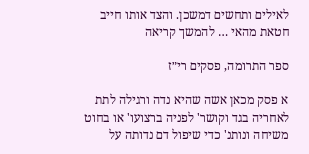לאילים ותחשים דמשכן. והצד אותו חייב חטאת מהאי … להמשך קריאה

ספר התרומה, פסקים רי״ז

א פסק מכאן אשה שהיא נדה ורגילה לתת לאחריה בגד וקושר' לפניה ברצועו' או בחוט משיחה ונותנ' כדי שיפול דם נדותה על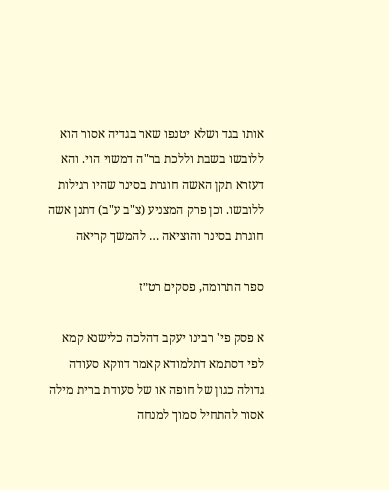אותו בגד ושלא יטנפו שאר בגדיה אסור הוא ללובשו בשבת וללכת בר"ה דמשוי הוי. והא דעזרא תקן האשה חוגרת בסינר שהיו רגילות ללובשו. וכן פרק המצניע (צ"ב ע"ב) דתנן אשה חוגרת בסינר והוציאה … להמשך קריאה

ספר התרומה, פסקים רט״ז

א פסק פי' רבינו יעקב דהלכה כלישנא קמא לפי דסתמא דתלמודא קאמר דווקא סעודה גדולה כגון של חופה או של סעודת ברית מילה אסור להתחיל סמוך למנחה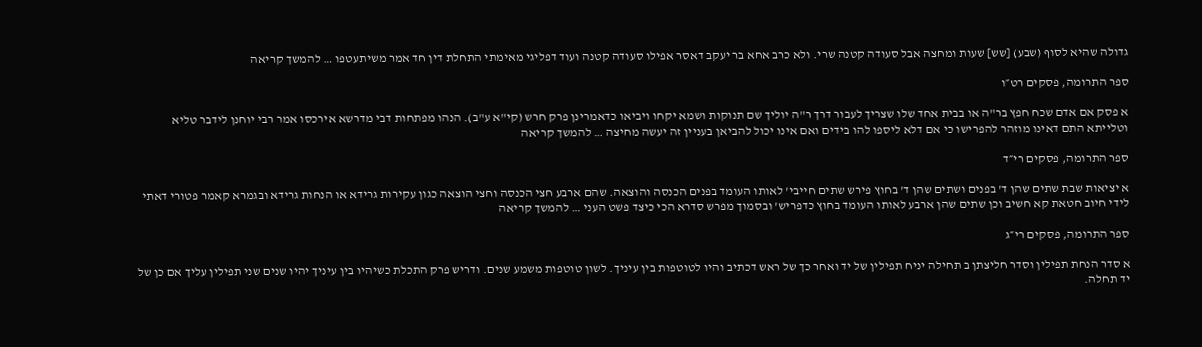גדולה שהיא לסוף (שבע) [שש] שעות ומחצה אבל סעודה קטנה שרי. ולא כרב אחא בר יעקב דאסר אפילו סעודה קטנה ועוד דפליגי מאימתי התחלת דין חד אמר משיתעטפו … להמשך קריאה

ספר התרומה, פסקים רט״ו

א פסק אם אדם שכח חפץ בר"ה או בבית אחד שלו שצריך לעבור דרך ר"ה יוליך שם תנוקות ושמא יקחו ויביאו כדאמרינן פרק חרש (קי"א ע"ב). הנהו מפתחות דבי מדרשא אירכסו אמר רבי יוחנן לידבר טליא וטלייתא התם דאינו מוזהר להפרישו כי אם דלא ליספו להו בידים ואם אינו יכול להביאן בעניין זה יעשה מחיצה … להמשך קריאה

ספר התרומה, פסקים רי״ד

א יציאות שבת שתים שהן ד' בפנים ושתים שהן ד' בחוץ פירש שתים חייבי' לאותו העומד בפנים הכנסה והוצאה. שהם ארבע חצי הכנסה וחצי הוצאה כגון עקירות גרידא או הנחות גרידא ובגמרא קאמר פטורי דאתי לידי חיוב חטאת קא חשיב וכן שתים שהן ארבע לאותו העומד בחוץ כדפריש' ובסמוך מפרש סדרא הכי כיצד פשט העני … להמשך קריאה

ספר התרומה, פסקים רי״ג

א סדר הנחת תפילין וסדר חליצתן ב תחילה יניח תפילין של יד ואחר כך של ראש דכתיב והיו לטוטפות בין עיניך. לשון טוטפות משמע שנים. ודריש פרק התכלת כשיהיו בין עיניך יהיו שנים שני תפילין עליך אם כן של יד תחלה.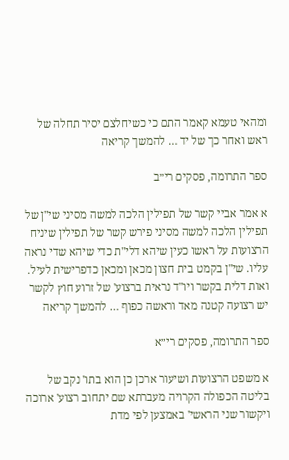ומהאי טעמא קאמר התם כי כשיחלצם יסיר תחלה של ראש ואחר כך של יד … להמשך קריאה

ספר התרומה, פסקים רי״ב

א אמר אביי קשר של תפילין הלכה למשה מסיני שי"ן של תפילין הלכה למשה מסיני פירש קשר של תפילין שיניח הרצועות על ראשו כעין שיהא דלי"ת כדי שיהא שדי נראה עליו. שי"ן בקמט בית חצון מכאן ומכאן כדפרישית לעיל. ואות דלית בקשר ויו"ד נראית ברצוע' של זרוע חוץ לקשר יש רצועה קטנה מאד וראשה כפוף … להמשך קריאה

ספר התרומה, פסקים רי״א

א משפט הרצועות ושיעור ארכן כן הוא בתו' נקב של בליטה הכפולה הקרויה מעברתא שם יתחוב רצוע' ארוכה ויקשור שני הראשי' באמצען לפי מדת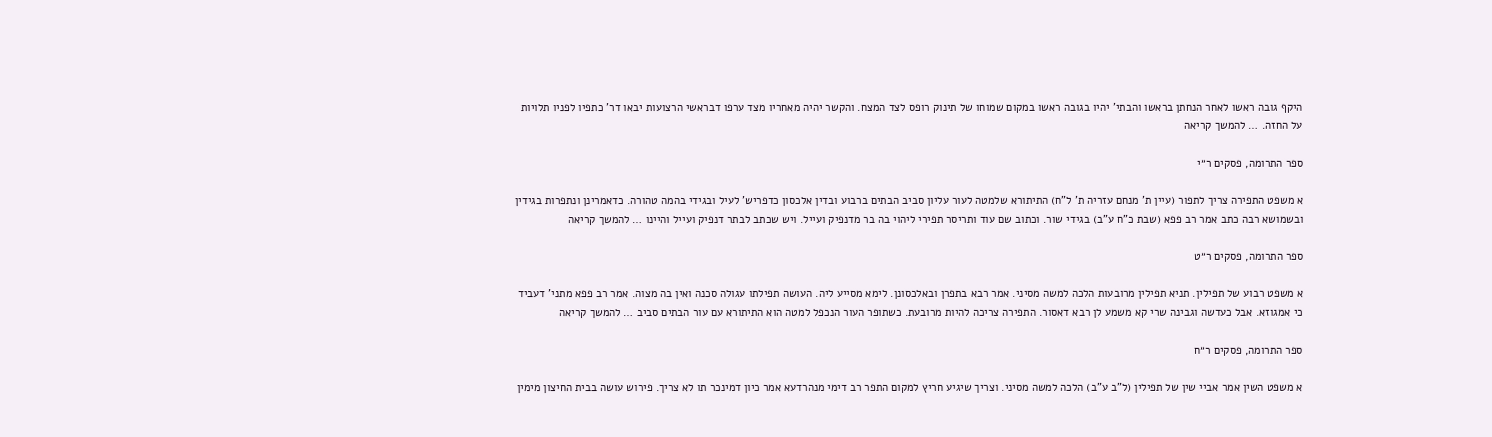היקף גובה ראשו לאחר הנחתן בראשו והבתי' יהיו בגובה ראשו במקום שמוחו של תינוק רופס לצד המצח. והקשר יהיה מאחריו מצד ערפו דבראשי הרצועות יבאו דר' כתפיו לפניו תלויות על החזה. … להמשך קריאה

ספר התרומה, פסקים ר״י

א משפט התפירה צריך לתפור (עיין ת' מנחם עזריה ת' ל"ח) התיתורא שלמטה לעור עליון סביב הבתים ברבוע ובדין אלכסון כדפריש' לעיל ובגידי בהמה טהורה. כדאמרינן ונתפרות בגידין ובשמושא רבה כתב אמר רב פפא (שבת כ"ח ע"ב) בגידי שור. וכתוב שם עוד ותריסר תפירי ליהוי בה בר מדנפיק ועייל. ויש שכתב לבתר דנפיק ועייל והיינו … להמשך קריאה

ספר התרומה, פסקים ר״ט

א משפט רבוע של תפילין. תניא תפילין מרובעות הלכה למשה מסיני. אמר רבא בתפרן ובאלכסונן. לימא מסייע ליה. העושה תפילתו עגולה סכנה ואין בה מצוה. אמר רב פפא מתני' דעביד כי אמגוזא. אבל כעדשה וגבינה שרי קא משמע לן רבא דאסור. התפירה צריכה להיות מרובעת. כשתופר העור הנכפל למטה הוא התיתורא עם עור הבתים סביב … להמשך קריאה

ספר התרומה, פסקים ר״ח

א משפט השין אמר אביי שין של תפילין (ל"ב ע"ב) הלכה למשה מסיני. וצריך שיגיע חריץ למקום התפר רב דימי מנהרדעא אמר כיון דמינכר תו לא צריך. פירוש עושה בבית החיצון מימין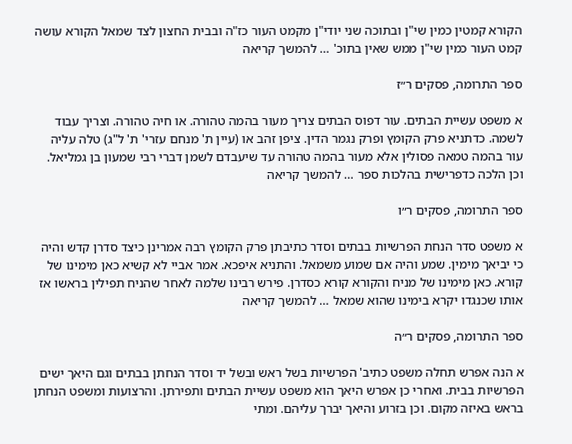הקורא קמטין כמין שי"ן ובתוכה שני יודי"ן מקמט העור כז"ה ובבית החצון לצד שמאל הקורא עושה קמט העור כמין שי"ן ממש שאין בתוכ' … להמשך קריאה

ספר התרומה, פסקים ר״ז

א משפט עשיית הבתים. עור דפוס הבתים צריך מעור בהמה טהורה. או חיה טהורה. וצריך עבוד לשמה. כדתניא פרק הקומץ ופרק נגמר הדין. ציפן זהב או (עיין ת' מנחם עזרי' ת' ל"ג) טלה עליה עור בהמה טמאה פסולין אלא מעור בהמה טהורה עד שיעבדם לשמן דברי רבי שמעון בן גמליאל. וכן הלכה כדפרישית בהלכות ספר … להמשך קריאה

ספר התרומה, פסקים ר״ו

א משפט סדר הנחת הפרשיות בבתים וסדר כתיבתן פרק הקומץ רבה אמרינן כיצד סדרן קדש והיה כי יביאך מימין. שמע והיה אם שמוע משמאל. והתניא איפכא. אמר אביי לא קשיא כאן מימינו של קורא. כאן מימינו של מניח והקורא קורא כסדרן. פירש רבינו שלמה לאחר שהניח תפילין בראשו אז אותו שכנגדו יקרא בימינו שהוא שמאל … להמשך קריאה

ספר התרומה, פסקים ר״ה

א הנה אפרש תחלה משפט כתיב' הפרשיות בשל ראש ובשל יד וסדר הנחתן בבתים וגם היאך ישים הפרשיות בבית. ואחרי כן אפרש היאך הוא משפט עשיית הבתים ותפירתן. והרצועות ומשפט הנחתן בראש באיזה מקום. וכן בזרוע והיאך יברך עליהם. ומתי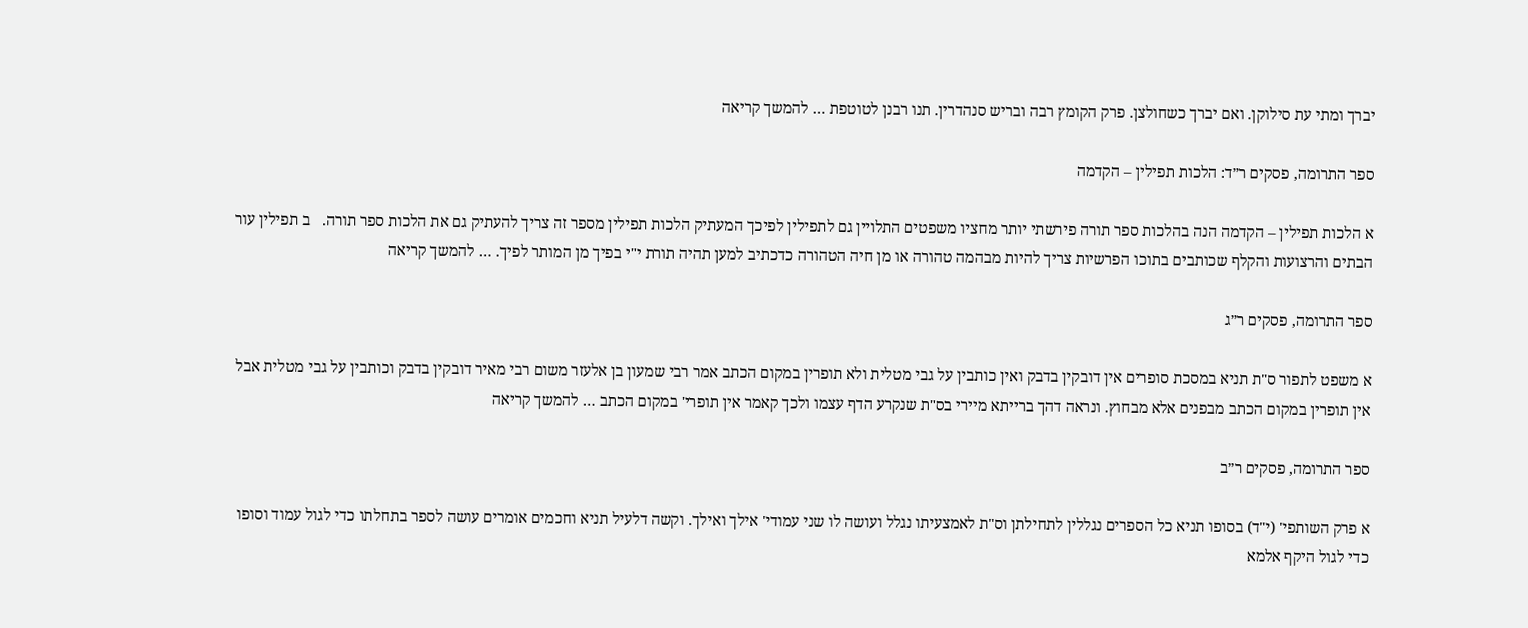יברך ומתי עת סילוקן. ואם יברך כשחולצן. פרק הקומץ רבה ובריש סנהדרין. תנו רבנן לטוטפת … להמשך קריאה

ספר התרומה, פסקים ר״ד: הלכות תפילין – הקדמה

א הלכות תפילין – הקדמה הנה בהלכות ספר תורה פירשתי יותר מחציו משפטים התלויין גם לתפילין לפיכך המעתיק הלכות תפילין מספר זה צריך להעתיק גם את הלכות ספר תורה.   ב תפילין עור הבתים והרצועות והקלף שכותבים בתוכו הפרשיות צריך להיות מבהמה טהורה או מן חיה הטהורה כדכתיב למען תהיה תורת י"י בפיך מן המותר לפיך. … להמשך קריאה

ספר התרומה, פסקים ר״ג

א משפט לתפור ס"ת תניא במסכת סופרים אין דובקין בדבק ואין כותבין על גבי מטלית ולא תופרין במקום הכתב אמר רבי שמעון בן אלעזר משום רבי מאיר דובקין בדבק וכותבין על גבי מטלית אבל אין תופרין במקום הכתב מבפנים אלא מבחוץ. ונראה דהך ברייתא מיירי בס"ת שנקרע הדף עצמו ולכך קאמר אין תופרי' במקום הכתב … להמשך קריאה

ספר התרומה, פסקים ר״ב

א פרק השותפי' (י"ד) בסופו תניא כל הספרים נגללין לתחילתן וס"ת לאמצעיתו נגלל ועושה לו שני עמודי' אילך ואילך. וקשה דלעיל תניא וחכמים אומרים עושה לספר בתחלתו כדי לגול עמוד וסופו כדי לגול היקף אלמא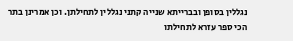נגללין בסופן ובברייתא שנייה קתני נגללין לתחילתן. וכן אמרינן בתר הכי ספר עזרא לתחילתו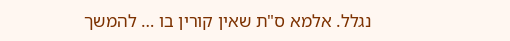נגלל. אלמא ס"ת שאין קורין בו … להמשך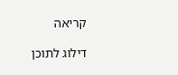קריאה

דילוג לתוכן